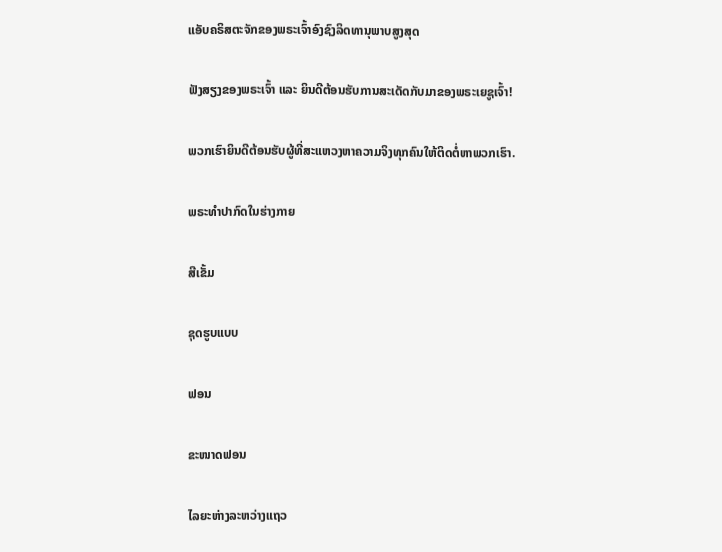ແອັບຄຣິສຕະຈັກຂອງພຣະເຈົ້າອົງຊົງລິດທານຸພາບສູງສຸດ

ຟັງສຽງຂອງພຣະເຈົ້າ ແລະ ຍິນດີຕ້ອນຮັບການສະເດັດກັບມາຂອງພຣະເຍຊູເຈົ້າ!

ພວກເຮົາຍິນດີຕ້ອນຮັບຜູ້ທີ່ສະແຫວງຫາຄວາມຈິງທຸກຄົນໃຫ້ຕິດຕໍ່ຫາພວກເຮົາ.

ພຣະທໍາປາກົດໃນຮ່າງກາຍ

ສີເຂັ້ມ

ຊຸດຮູບແບບ

ຟອນ

ຂະໜາດຟອນ

ໄລຍະຫ່າງລະຫວ່າງແຖວ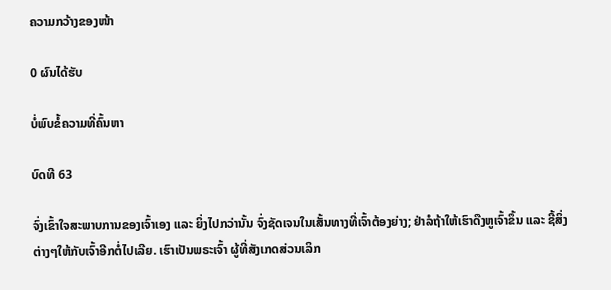ຄວາມກວ້າງຂອງໜ້າ

0 ຜົນໄດ້ຮັບ

ບໍ່ພົບຂໍ້ຄວາມທີ່ຄົ້ນຫາ

ບົດທີ 63

ຈົ່ງເຂົ້າໃຈສະພາບການຂອງເຈົ້າເອງ ແລະ ຍິ່ງໄປກວ່ານັ້ນ ຈົ່ງຊັດເຈນໃນເສັ້ນທາງທີ່ເຈົ້າຕ້ອງຍ່າງ; ຢ່າລໍຖ້າໃຫ້ເຮົາດືງຫູເຈົ້າຂຶ້ນ ແລະ ຊີ້ສິ່ງຕ່າງໆໃຫ້ກັບເຈົ້າອີກຕໍ່ໄປເລີຍ. ເຮົາເປັນພຣະເຈົ້າ ຜູ້ທີ່ສັງເກດສ່ວນເລິກ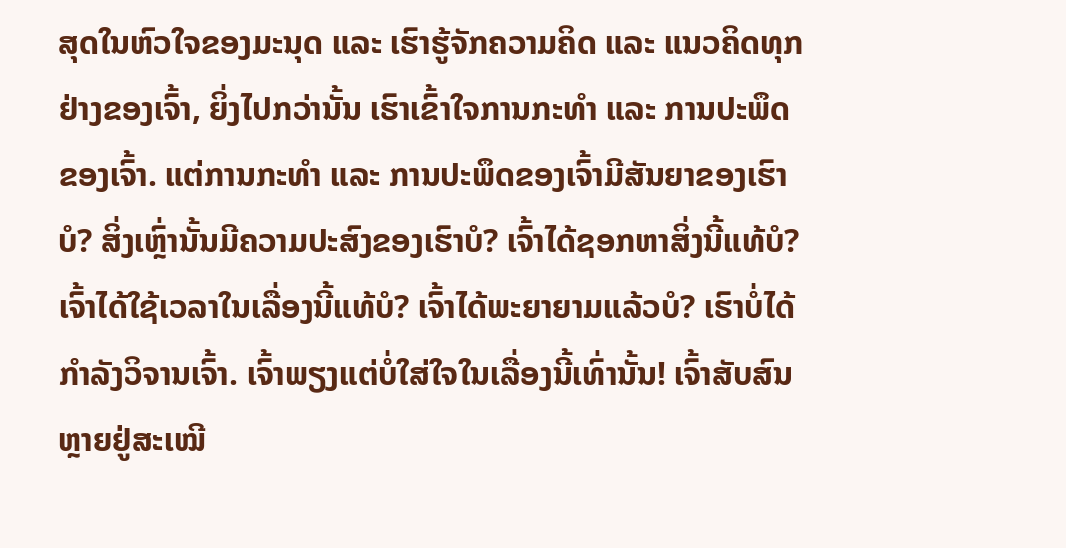ສຸດໃນຫົວໃຈຂອງມະນຸດ ແລະ ເຮົາຮູ້ຈັກຄວາມຄິດ ແລະ ແນວຄິດທຸກຢ່າງຂອງເຈົ້າ, ຍິ່ງໄປກວ່ານັ້ນ ເຮົາເຂົ້າໃຈການກະທຳ ແລະ ການປະພຶດຂອງເຈົ້າ. ແຕ່ການກະທຳ ແລະ ການປະພຶດຂອງເຈົ້າມີສັນຍາຂອງເຮົາບໍ? ສິ່ງເຫຼົ່ານັ້ນມີຄວາມປະສົງຂອງເຮົາບໍ? ເຈົ້າໄດ້ຊອກຫາສິ່ງນີ້ແທ້ບໍ? ເຈົ້າໄດ້ໃຊ້ເວລາໃນເລື່ອງນີ້ແທ້ບໍ? ເຈົ້າໄດ້ພະຍາຍາມແລ້ວບໍ? ເຮົາບໍ່ໄດ້ກຳລັງວິຈານເຈົ້າ. ເຈົ້າພຽງແຕ່ບໍ່ໃສ່ໃຈໃນເລື່ອງນີ້ເທົ່ານັ້ນ! ເຈົ້າສັບສົນຫຼາຍຢູ່ສະເໝີ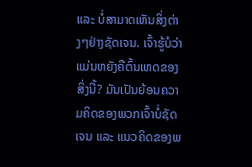ແລະ ບໍ່ສາມາດເຫັນສິ່ງຕ່າງໆຢ່າງຊັດເຈນ. ເຈົ້າຮູ້ບໍວ່າ ແມ່ນຫຍັງຄືຕົ້ນເຫດຂອງສິ່ງນີ້? ມັນເປັນຍ້ອນຄວາມຄິດຂອງພວກເຈົ້າບໍ່ຊັດເຈນ ແລະ ແນວຄິດຂອງພ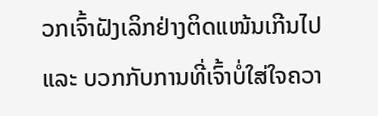ວກເຈົ້າຝັງເລິກຢ່າງຕິດແໜ້ນເກີນໄປ ແລະ ບວກກັບການທີ່ເຈົ້າບໍ່ໃສ່ໃຈຄວາ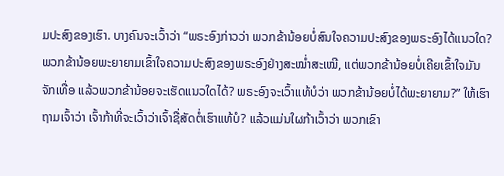ມປະສົງຂອງເຮົາ. ບາງຄົນຈະເວົ້າວ່າ “ພຣະອົງກ່າວວ່າ ພວກຂ້ານ້ອຍບໍ່ສົນໃຈຄວາມປະສົງຂອງພຣະອົງໄດ້ແນວໃດ? ພວກຂ້ານ້ອຍພະຍາຍາມເຂົ້າໃຈຄວາມປະສົງຂອງພຣະອົງຢ່າງສະໝໍ່າສະເໝີ, ແຕ່ພວກຂ້ານ້ອຍບໍ່ເຄີຍເຂົ້າໃຈມັນຈັກເທື່ອ ແລ້ວພວກຂ້ານ້ອຍຈະເຮັດແນວໃດໄດ້? ພຣະອົງຈະເວົ້າແທ້ບໍວ່າ ພວກຂ້ານ້ອຍບໍ່ໄດ້ພະຍາຍາມ?” ໃຫ້ເຮົາຖາມເຈົ້າວ່າ ເຈົ້າກ້າທີ່ຈະເວົ້າວ່າເຈົ້າຊື່ສັດຕໍ່ເຮົາແທ້ບໍ? ແລ້ວແມ່ນໃຜກ້າເວົ້າວ່າ ພວກເຂົາ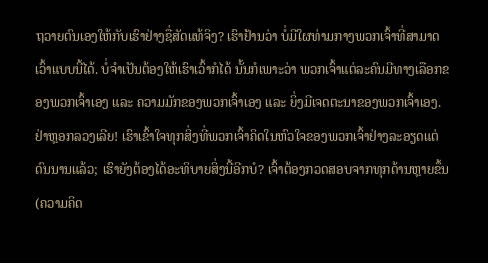ຖວາຍຕົນເອງໃຫ້ກັບເຮົາຢ່າງຊື່ສັດແທ້ຈິງ? ເຮົາຢ້ານວ່າ ບໍ່ມີໃຜທ່າມກາງພວກເຈົ້າທີ່ສາມາດເວົ້າແບບນີ້ໄດ້. ບໍ່ຈຳເປັນຕ້ອງໃຫ້ເຮົາເວົ້າກໍໄດ້ ນັ້ນກໍເພາະວ່າ ພວກເຈົ້າແຕ່ລະຄົນມີທາງເລືອກຂອງພວກເຈົ້າເອງ ແລະ ຄວາມມັກຂອງພວກເຈົ້າເອງ ແລະ ຍິ່ງມີເຈດຕະນາຂອງພວກເຈົ້າເອງ. ຢ່າຫຼອກລວງເລີຍ! ເຮົາເຂົ້າໃຈທຸກສິ່ງທີ່ພວກເຈົ້າຄິດໃນຫົວໃຈຂອງພວກເຈົ້າຢ່າງລະອຽດແຕ່ດົນນານແລ້ວ; ເຮົາຍັງຕ້ອງໄດ້ອະທິບາຍສິ່ງນີ້ອີກບໍ? ເຈົ້າຕ້ອງກວດສອບຈາກທຸກດ້ານຫຼາຍຂຶ້ນ (ຄວາມຄິດ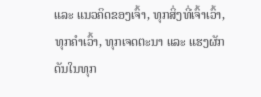ແລະ ແນວຄິດຂອງເຈົ້າ, ທຸກສິ່ງທີ່ເຈົ້າເວົ້າ, ທຸກຄຳເວົ້າ, ທຸກເຈດຕະນາ ແລະ ແຮງຜັກດັນໃນທຸກ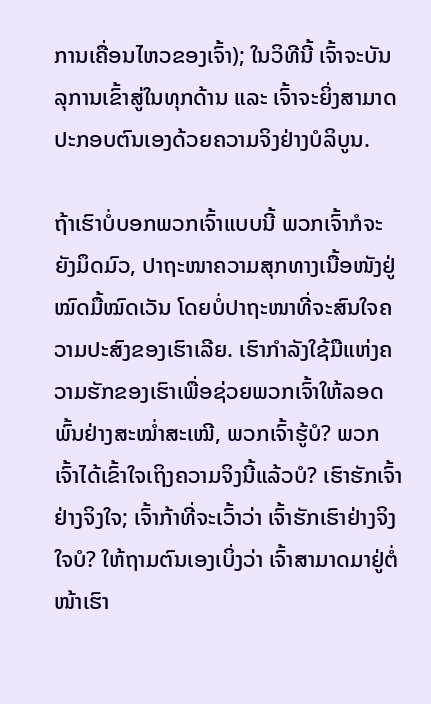ການເຄື່ອນໄຫວຂອງເຈົ້າ); ໃນວິທີນີ້ ເຈົ້າຈະບັນລຸການເຂົ້າສູ່ໃນທຸກດ້ານ ແລະ ເຈົ້າຈະຍິ່ງສາມາດປະກອບຕົນເອງດ້ວຍຄວາມຈິງຢ່າງບໍລິບູນ.

ຖ້າເຮົາບໍ່ບອກພວກເຈົ້າແບບນີ້ ພວກເຈົ້າກໍຈະຍັງມຶດມົວ, ປາຖະໜາຄວາມສຸກທາງເນື້ອໜັງຢູ່ໝົດມື້ໝົດເວັນ ໂດຍບໍ່ປາຖະໜາທີ່ຈະສົນໃຈຄວາມປະສົງຂອງເຮົາເລີຍ. ເຮົາກຳລັງໃຊ້ມືແຫ່ງຄວາມຮັກຂອງເຮົາເພື່ອຊ່ວຍພວກເຈົ້າໃຫ້ລອດພົ້ນຢ່າງສະໝໍ່າສະເໝີ, ພວກເຈົ້າຮູ້ບໍ? ພວກເຈົ້າໄດ້ເຂົ້າໃຈເຖິງຄວາມຈິງນີ້ແລ້ວບໍ? ເຮົາຮັກເຈົ້າຢ່າງຈິງໃຈ; ເຈົ້າກ້າທີ່ຈະເວົ້າວ່າ ເຈົ້າຮັກເຮົາຢ່າງຈິງໃຈບໍ? ໃຫ້ຖາມຕົນເອງເບິ່ງວ່າ ເຈົ້າສາມາດມາຢູ່ຕໍ່ໜ້າເຮົາ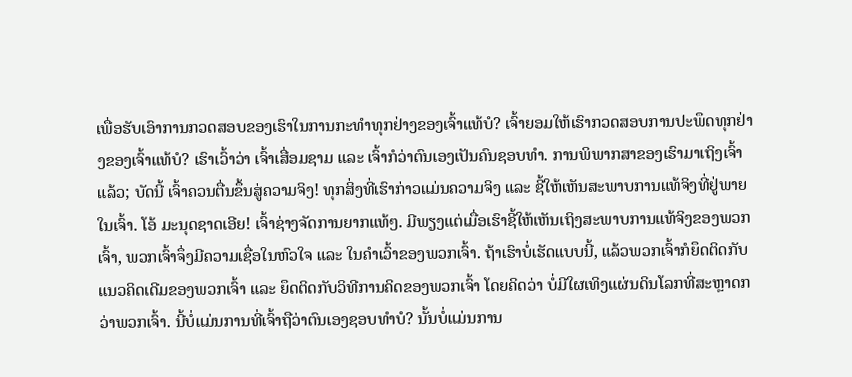ເພື່ອຮັບເອົາການກວດສອບຂອງເຮົາໃນການກະທຳທຸກຢ່າງຂອງເຈົ້າແທ້ບໍ? ເຈົ້າຍອມໃຫ້ເຮົາກວດສອບການປະພຶດທຸກຢ່າງຂອງເຈົ້າແທ້ບໍ? ເຮົາເວົ້າວ່າ ເຈົ້າເສື່ອມຊາມ ແລະ ເຈົ້າກໍວ່າຕົນເອງເປັນຄົນຊອບທໍາ. ການພິພາກສາຂອງເຮົາມາເຖິງເຈົ້າແລ້ວ; ບັດນີ້ ເຈົ້າຄວນຕື່ນຂຶ້ນສູ່ຄວາມຈິງ! ທຸກສິ່ງທີ່ເຮົາກ່າວແມ່ນຄວາມຈິງ ແລະ ຊີ້ໃຫ້ເຫັນສະພາບການແທ້ຈິງທີ່ຢູ່ພາຍໃນເຈົ້າ. ໂອ້ ມະນຸດຊາດເອີຍ! ເຈົ້າຊ່າງຈັດການຍາກແທ້ໆ. ມີພຽງແຕ່ເມື່ອເຮົາຊີ້ໃຫ້ເຫັນເຖິງສະພາບການແທ້ຈິງຂອງພວກເຈົ້າ, ພວກເຈົ້າຈຶ່ງມີຄວາມເຊື່ອໃນຫົວໃຈ ແລະ ໃນຄຳເວົ້າຂອງພວກເຈົ້າ. ຖ້າເຮົາບໍ່ເຮັດແບບນີ້, ແລ້ວພວກເຈົ້າກໍຍຶດຕິດກັບແນວຄິດເດີມຂອງພວກເຈົ້າ ແລະ ຍຶດຕິດກັບວິທີການຄິດຂອງພວກເຈົ້າ ໂດຍຄິດວ່າ ບໍ່ມີໃຜເທິງແຜ່ນດິນໂລກທີ່ສະຫຼາດກວ່າພວກເຈົ້າ. ນີ້ບໍ່ແມ່ນການທີ່ເຈົ້າຖືວ່າຕົນເອງຊອບທຳບໍ? ນັ້ນບໍ່ແມ່ນການ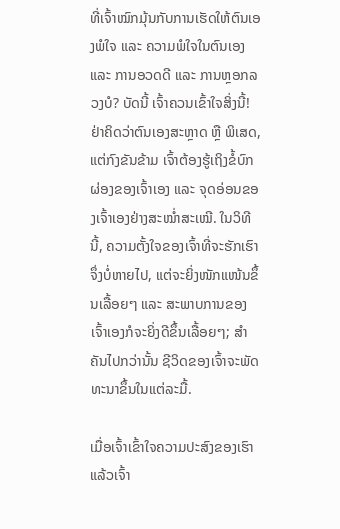ທີ່ເຈົ້າໝົກມຸ້ນກັບການເຮັດໃຫ້ຕົນເອງພໍໃຈ ແລະ ຄວາມພໍໃຈໃນຕົນເອງ ແລະ ການອວດດີ ແລະ ການຫຼອກລວງບໍ? ບັດນີ້ ເຈົ້າຄວນເຂົ້າໃຈສິ່ງນີ້! ຢ່າຄິດວ່າຕົນເອງສະຫຼາດ ຫຼື ພິເສດ, ແຕ່ກົງຂັນຂ້າມ ເຈົ້າຕ້ອງຮູ້ເຖິງຂໍ້ບົກຜ່ອງຂອງເຈົ້າເອງ ແລະ ຈຸດອ່ອນຂອງເຈົ້າເອງຢ່າງສະໝໍ່າສະເໝີ. ໃນວິທີນີ້, ຄວາມຕັ້ງໃຈຂອງເຈົ້າທີ່ຈະຮັກເຮົາຈຶ່ງບໍ່ຫາຍໄປ, ແຕ່ຈະຍິ່ງໜັກແໜ້ນຂຶ້ນເລື້ອຍໆ ແລະ ສະພາບການຂອງເຈົ້າເອງກໍຈະຍິ່ງດີຂຶ້ນເລື້ອຍໆ; ສຳຄັນໄປກວ່ານັ້ນ ຊີວິດຂອງເຈົ້າຈະພັດທະນາຂຶ້ນໃນແຕ່ລະມື້.

ເມື່ອເຈົ້າເຂົ້າໃຈຄວາມປະສົງຂອງເຮົາ ແລ້ວເຈົ້າ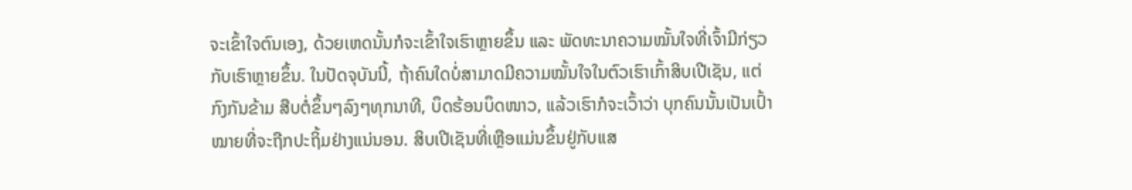ຈະເຂົ້າໃຈຕົນເອງ, ດ້ວຍເຫດນັ້ນກໍຈະເຂົ້າໃຈເຮົາຫຼາຍຂຶ້ນ ແລະ ພັດທະນາຄວາມໝັ້ນໃຈທີ່ເຈົ້າມີກ່ຽວກັບເຮົາຫຼາຍຂຶ້ນ. ໃນປັດຈຸບັນນີ້, ຖ້າຄົນໃດບໍ່ສາມາດມີຄວາມໝັ້ນໃຈໃນຕົວເຮົາເກົ້າສິບເປີເຊັນ, ແຕ່ກົງກັນຂ້າມ ສືບຕໍ່ຂຶ້ນໆລົງໆທຸກນາທີ, ບຶດຮ້ອນບຶດໜາວ, ແລ້ວເຮົາກໍຈະເວົ້າວ່າ ບຸກຄົນນັ້ນເປັນເປົ້າໝາຍທີ່ຈະຖືກປະຖິ້ມຢ່າງແນ່ນອນ. ສິບເປີເຊັນທີ່ເຫຼືອແມ່ນຂຶ້ນຢູ່ກັບແສ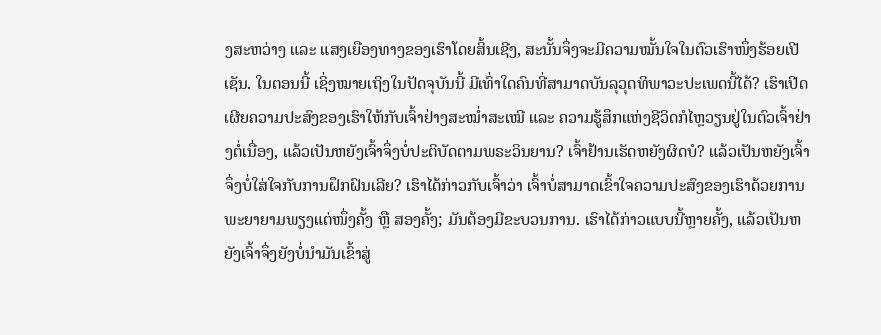ງສະຫວ່າງ ແລະ ແສງເຍືອງທາງຂອງເຮົາໂດຍສິ້ນເຊີງ, ສະນັ້ນຈຶ່ງຈະມີຄວາມໝັ້ນໃຈໃນຕົວເຮົາໜຶ່ງຮ້ອຍເປີເຊັນ. ໃນຕອນນີ້ ເຊິ່ງໝາຍເຖິງໃນປັດຈຸບັນນີ້ ມີເທົ່າໃດຄົນທີ່ສາມາດບັນລຸວຸດທິພາວະປະເພດນີ້ໄດ້? ເຮົາເປີດເຜີຍຄວາມປະສົງຂອງເຮົາໃຫ້ກັບເຈົ້າຢ່າງສະໝໍ່າສະເໝີ ແລະ ຄວາມຮູ້ສຶກແຫ່ງຊີວິດກໍໄຫຼວຽນຢູ່ໃນຕົວເຈົ້າຢ່າງຕໍ່ເນື່ອງ, ແລ້ວເປັນຫຍັງເຈົ້າຈຶ່ງບໍ່ປະຕິບັດຕາມພຣະວິນຍານ? ເຈົ້າຢ້ານເຮັດຫຍັງຜິດບໍ? ແລ້ວເປັນຫຍັງເຈົ້າຈຶ່ງບໍ່ໃສ່ໃຈກັບການຝຶກຝົນເລີຍ? ເຮົາໄດ້ກ່າວກັບເຈົ້າວ່າ ເຈົ້າບໍ່ສາມາດເຂົ້າໃຈຄວາມປະສົງຂອງເຮົາດ້ວຍການພະຍາຍາມພຽງແຕ່ໜຶ່ງຄັ້ງ ຫຼື ສອງຄັ້ງ; ມັນຕ້ອງມີຂະບວນການ. ເຮົາໄດ້ກ່າວແບບນີ້ຫຼາຍຄັ້ງ, ແລ້ວເປັນຫຍັງເຈົ້າຈຶ່ງຍັງບໍ່ນໍາມັນເຂົ້າສູ່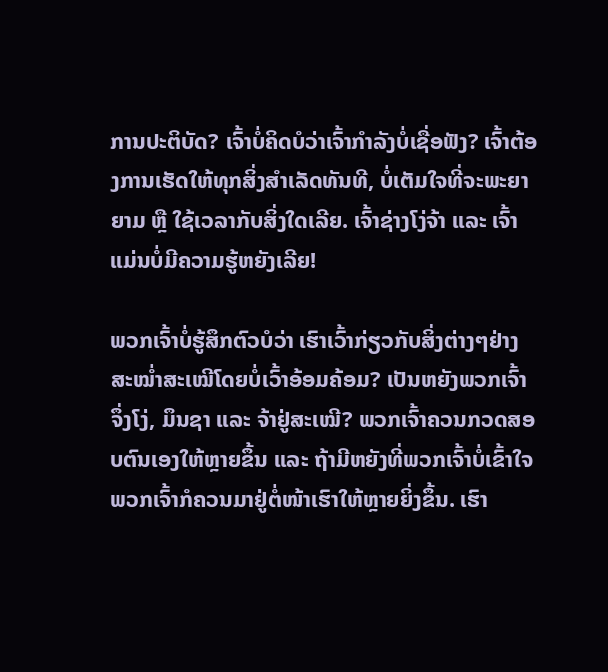ການປະຕິບັດ? ເຈົ້າບໍ່ຄິດບໍວ່າເຈົ້າກຳລັງບໍ່ເຊື່ອຟັງ? ເຈົ້າຕ້ອງການເຮັດໃຫ້ທຸກສິ່ງສຳເລັດທັນທີ, ບໍ່ເຕັມໃຈທີ່ຈະພະຍາຍາມ ຫຼື ໃຊ້ເວລາກັບສິ່ງໃດເລີຍ. ເຈົ້າຊ່າງໂງ່ຈ້າ ແລະ ເຈົ້າແມ່ນບໍ່ມີຄວາມຮູ້ຫຍັງເລີຍ!

ພວກເຈົ້າບໍ່ຮູ້ສຶກຕົວບໍວ່າ ເຮົາເວົ້າກ່ຽວກັບສິ່ງຕ່າງໆຢ່າງສະໝໍ່າສະເໝີໂດຍບໍ່ເວົ້າອ້ອມຄ້ອມ? ເປັນຫຍັງພວກເຈົ້າຈຶ່ງໂງ່, ມຶນຊາ ແລະ ຈ້າຢູ່ສະເໝີ? ພວກເຈົ້າຄວນກວດສອບຕົນເອງໃຫ້ຫຼາຍຂຶ້ນ ແລະ ຖ້າມີຫຍັງທີ່ພວກເຈົ້າບໍ່ເຂົ້າໃຈ ພວກເຈົ້າກໍຄວນມາຢູ່ຕໍ່ໜ້າເຮົາໃຫ້ຫຼາຍຍິ່ງຂຶ້ນ. ເຮົາ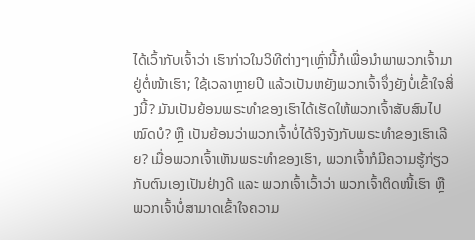ໄດ້ເວົ້າກັບເຈົ້າວ່າ ເຮົາກ່າວໃນວິທີຕ່າງໆເຫຼົ່ານີ້ກໍເພື່ອນໍາພາພວກເຈົ້າມາຢູ່ຕໍ່ໜ້າເຮົາ; ໃຊ້ເວລາຫຼາຍປີ ແລ້ວເປັນຫຍັງພວກເຈົ້າຈຶ່ງຍັງບໍ່ເຂົ້າໃຈສິ່ງນີ້? ມັນເປັນຍ້ອນພຣະທຳຂອງເຮົາໄດ້ເຮັດໃຫ້ພວກເຈົ້າສັບສົນໄປໝົດບໍ? ຫຼື ເປັນຍ້ອນວ່າພວກເຈົ້າບໍ່ໄດ້ຈິງຈັງກັບພຣະທຳຂອງເຮົາເລີຍ? ເມື່ອພວກເຈົ້າເຫັນພຣະທຳຂອງເຮົາ, ພວກເຈົ້າກໍມີຄວາມຮູ້ກ່ຽວກັບຕົນເອງເປັນຢ່າງດີ ແລະ ພວກເຈົ້າເວົ້າວ່າ ພວກເຈົ້າຕິດໜີ້ເຮົາ ຫຼື ພວກເຈົ້າບໍ່ສາມາດເຂົ້າໃຈຄວາມ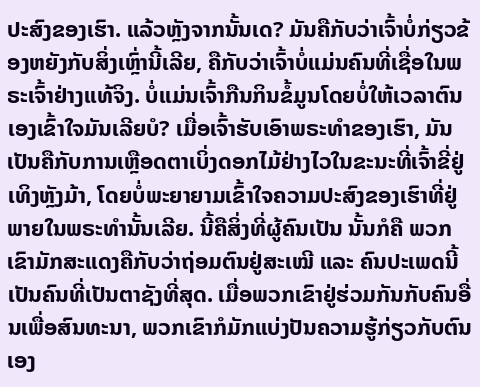ປະສົງຂອງເຮົາ. ແລ້ວຫຼັງຈາກນັ້ນເດ? ມັນຄືກັບວ່າເຈົ້າບໍ່ກ່ຽວຂ້ອງຫຍັງກັບສິ່ງເຫຼົ່ານີ້ເລີຍ, ຄືກັບວ່າເຈົ້າບໍ່ແມ່ນຄົນທີ່ເຊື່ອໃນພຣະເຈົ້າຢ່າງແທ້ຈິງ. ບໍ່ແມ່ນເຈົ້າກືນກິນຂໍ້ມູນໂດຍບໍ່ໃຫ້ເວລາຕົນເອງເຂົ້າໃຈມັນເລີຍບໍ? ເມື່ອເຈົ້າຮັບເອົາພຣະທຳຂອງເຮົາ, ມັນເປັນຄືກັບການເຫຼືອດຕາເບິ່ງດອກໄມ້ຢ່າງໄວໃນຂະນະທີ່ເຈົ້າຂີ່ຢູ່ເທິງຫຼັງມ້າ, ໂດຍບໍ່ພະຍາຍາມເຂົ້າໃຈຄວາມປະສົງຂອງເຮົາທີ່ຢູ່ພາຍໃນພຣະທຳນັ້ນເລີຍ. ນີ້ຄືສິ່ງທີ່ຜູ້ຄົນເປັນ ນັ້ນກໍຄື ພວກເຂົາມັກສະແດງຄືກັບວ່າຖ່ອມຕົນຢູ່ສະເໝີ ແລະ ຄົນປະເພດນີ້ເປັນຄົນທີ່ເປັນຕາຊັງທີ່ສຸດ. ເມື່ອພວກເຂົາຢູ່ຮ່ວມກັນກັບຄົນອື່ນເພື່ອສົນທະນາ, ພວກເຂົາກໍມັກແບ່ງປັນຄວາມຮູ້ກ່ຽວກັບຕົນເອງ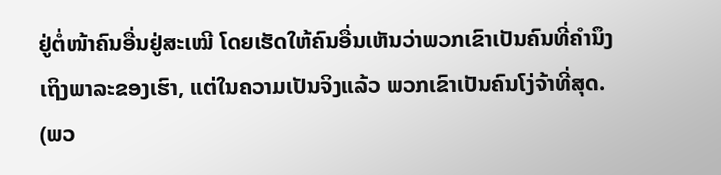ຢູ່ຕໍ່ໜ້າຄົນອື່ນຢູ່ສະເໝີ ໂດຍເຮັດໃຫ້ຄົນອື່ນເຫັນວ່າພວກເຂົາເປັນຄົນທີ່ຄຳນຶງເຖິງພາລະຂອງເຮົາ, ແຕ່ໃນຄວາມເປັນຈິງແລ້ວ ພວກເຂົາເປັນຄົນໂງ່ຈ້າທີ່ສຸດ. (ພວ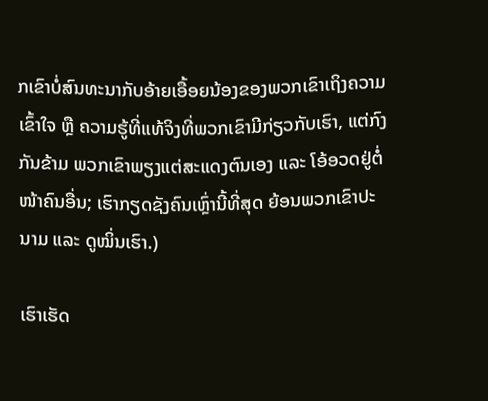ກເຂົາບໍ່ສົນທະນາກັບອ້າຍເອື້ອຍນ້ອງຂອງພວກເຂົາເຖິງຄວາມເຂົ້າໃຈ ຫຼື ຄວາມຮູ້ທີ່ແທ້ຈິງທີ່ພວກເຂົາມີກ່ຽວກັບເຮົາ, ແຕ່ກົງກັນຂ້າມ ພວກເຂົາພຽງແຕ່ສະແດງຕົນເອງ ແລະ ໂອ້ອວດຢູ່ຕໍ່ໜ້າຄົນອື່ນ; ເຮົາກຽດຊັງຄົນເຫຼົ່ານີ້ທີ່ສຸດ ຍ້ອນພວກເຂົາປະນາມ ແລະ ດູໝິ່ນເຮົາ.)

ເຮົາເຮັດ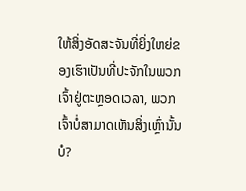ໃຫ້ສິ່ງອັດສະຈັນທີ່ຍິ່ງໃຫຍ່ຂອງເຮົາເປັນທີ່ປະຈັກໃນພວກເຈົ້າຢູ່ຕະຫຼອດເວລາ, ພວກເຈົ້າບໍ່ສາມາດເຫັນສິ່ງເຫຼົ່ານັ້ນບໍ?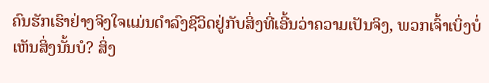ຄົນຮັກເຮົາຢ່າງຈິງໃຈແມ່ນດຳລົງຊີວິດຢູ່ກັບສິ່ງທີ່ເອີ້ນວ່າຄວາມເປັນຈິງ, ພວກເຈົ້າເບິ່ງບໍ່ເຫັນສິ່ງນັ້ນບໍ? ສິ່ງ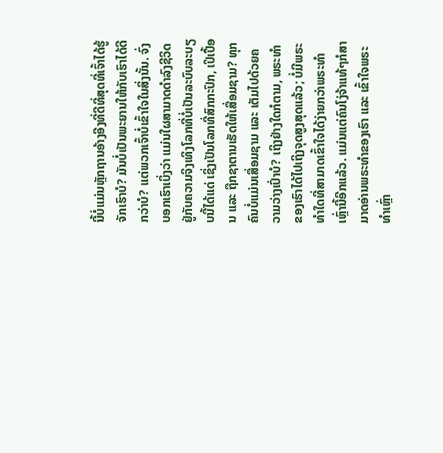ນີ້ບໍ່ແມ່ນຫຼັກຖານອ້າງອີງທີ່ດີທີ່ສຸດທີ່ເຈົ້າໄດ້ຮູ້ຈັກເຮົາບໍ? ມັນບໍ່ເປັນພະຍານໃຫ້ກັບເຮົາໄດ້ດີກວ່າບໍ? ແຕ່ພວກເຈົ້າບໍ່ເຂົ້າໃຈໃນສິ່ງນັ້ນ. ຈົ່ງບອກເຮົາເບິ່ງວ່າ ແມ່ນໃຜສາມາດດຳລົງຊີວິດຢູ່ກັບຄວາມຈິງເທິງໂລກທີ່ບໍ່ເປັນລະບົບລະບຽບນີ້ໄດ້ແດ່ ເຊິ່ງເປັນໂລກທີ່ສົກກະປົກ, ເປິເປື້ອນ ແລະ ຖືກຊາຕານເຮັດໃຫ້ເສື່ອມຊາມ? ທຸກຄົນບໍ່ແມ່ນເສື່ອມຊາມ ແລະ ເຕັມໄປດ້ວຍຄວາມວ່າງເປົ່າບໍ? ເຖິງຢ່າງໃດກໍຕາມ, ພຣະທຳຂອງເຮົາໄດ້ໄປເຖິງຈຸດສູງສຸດແລ້ວ; ບໍ່ມີພຣະທຳໃດທີ່ສາມາດເຂົ້າໃຈໄດ້ງ່າຍກວ່າພຣະທຳເຫຼົ່ານີ້ອີກແລ້ວ. ແມ່ນແຕ່ຄົນໂງ່ຈ້າແທ້ໆກໍສາມາດອ່ານພຣະທຳຂອງເຮົາ ແລະ ເຂົ້າໃຈພຣະທຳເຫຼົ່າ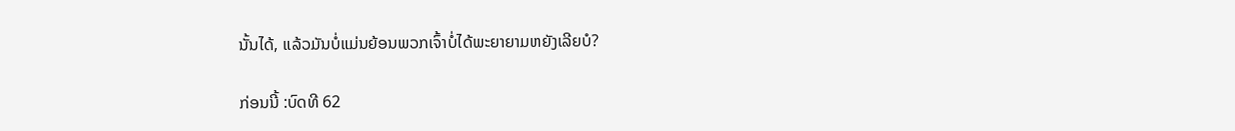ນັ້ນໄດ້, ແລ້ວມັນບໍ່ແມ່ນຍ້ອນພວກເຈົ້າບໍ່ໄດ້ພະຍາຍາມຫຍັງເລີຍບໍ?

ກ່ອນນີ້ :ບົດທີ 62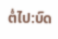ຕໍ່ໄປ:ບົດ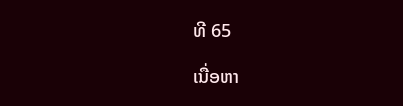ທີ 65

ເນື່ອຫາ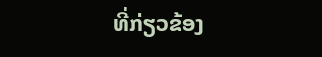ທີ່ກ່ຽວຂ້ອງ